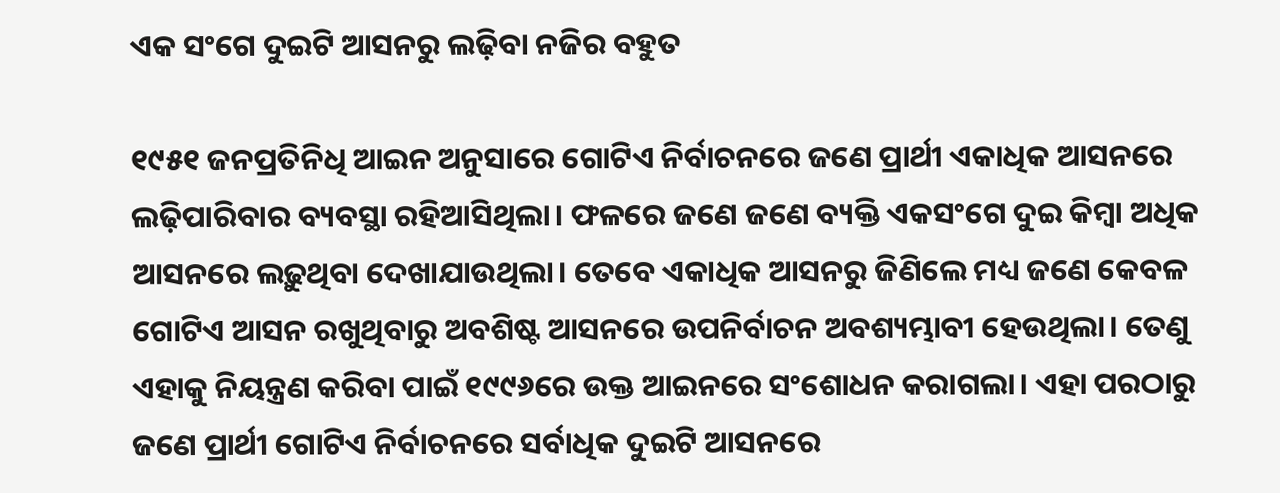ଏକ ସଂଗେ ଦୁଇଟି ଆସନରୁ ଲଢ଼ିବା ନଜିର ବହୁତ

୧୯୫୧ ଜନପ୍ରତିନିଧି ଆଇନ ଅନୁସାରେ ଗୋଟିଏ ନିର୍ବାଚନରେ ଜଣେ ପ୍ରାର୍ଥୀ ଏକାଧିକ ଆସନରେ ଲଢ଼ିପାରିବାର ବ୍ୟବସ୍ଥ‌ା ରହିଆସିଥିଲା। ଫଳରେ ଜଣେ ଜଣେ ବ୍ୟକ୍ତି ଏକସଂଗେ ଦୁଇ କିମ୍ବା ଅଧିକ ଆସନରେ ଲଢ଼ୁଥିବା ଦେଖାଯାଉଥିଲା। ତେବେ ଏକାଧିକ ଆସନରୁ ଜିଣିଲେ ମଧ୍ୟ ଜଣେ କେବଳ ଗୋଟିଏ ଆସନ ରଖୁଥିବାରୁ ଅବଶିଷ୍ଟ ଆସନରେ ଉପନିର୍ବାଚନ ଅବଶ୍ୟମ୍ଭାବୀ ହେଉଥିଲା। ତେଣୁ ଏହାକୁ ନିୟନ୍ତ୍ରଣ କରିବା ପାଇଁ ୧୯୯୬ରେ ଉକ୍ତ ଆଇନରେ ସଂଶୋଧନ କରାଗଲା। ଏହା ପରଠାରୁ ଜଣେ ପ୍ରାର୍ଥୀ ଗୋଟିଏ ନିର୍ବାଚନରେ ସର୍ବାଧିକ ଦୁଇଟି ଆସନରେ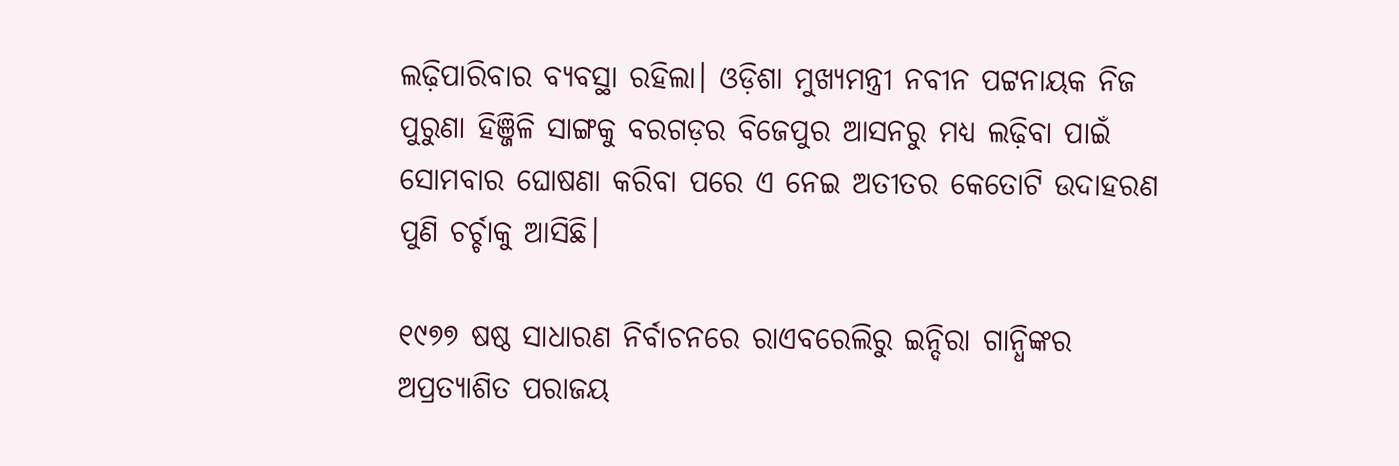ଲଢ଼ିପାରିବାର ବ୍ୟବସ୍ଥା ରହିଲା। ଓଡ଼ିଶା ମୁଖ୍ୟମନ୍ତ୍ରୀ ନବୀନ ପଟ୍ଟନାୟକ ନିଜ ପୁରୁଣା ହିଞ୍ଜିଳି ସାଙ୍ଗକୁ ବରଗଡ଼ର ବିଜେପୁର ଆସନରୁ ମଧ୍ୟ ଲଢ଼ିବା ପାଇଁ ସୋମବାର ଘୋଷଣା କରିବା ପରେ ଏ ନେଇ ଅତୀତର କେତୋଟି ଉଦାହରଣ ପୁଣି ଚର୍ଚ୍ଚାକୁ ଆସିଛି।

୧୯୭୭ ଷଷ୍ଠ ସାଧାରଣ ନିର୍ବାଚନରେ ରାଏବରେଲିରୁ ଇନ୍ଦିରା ଗାନ୍ଧିଙ୍କର ଅପ୍ରତ୍ୟାଶିତ ପରାଜୟ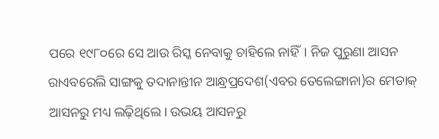ପରେ ୧୯୮୦ରେ ସେ ଆଉ ରିସ୍କ ନେବାକୁ ଚାହିଲେ ନାହିଁ। ନିଜ ପୁରୁଣା ଆସନ ରାଏବରେଲି ସାଙ୍ଗକୁ ତଦାନାନ୍ତୀନ ଆନ୍ଧ୍ରପ୍ରଦେଶ(ଏବର ତେଲେଙ୍ଗାନା)ର ମେଡାକ୍ ଆସନରୁ ମଧ୍ୟ ଲଢ଼ିଥିଲେ। ଉଭୟ ଆସନରୁ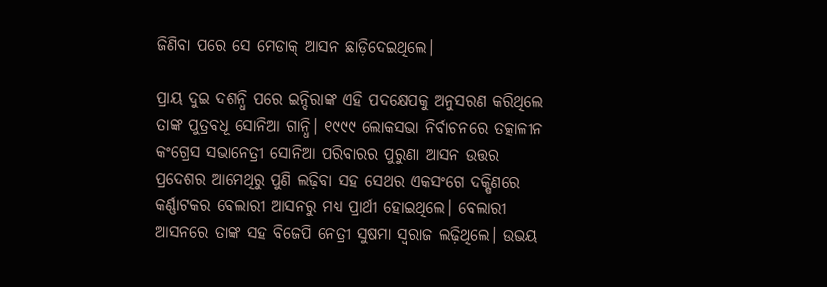ଜିଣିବା ପରେ ସେ ମେଡାକ୍ ଆସନ ଛାଡ଼ିଦେଇଥିଲେ।

ପ୍ରାୟ ଦୁଇ ଦଶନ୍ଧି ପରେ ଇନ୍ଦିରାଙ୍କ ଏହି ପଦକ୍ଷେପକୁ ଅନୁସରଣ କରିଥିଲେ ତାଙ୍କ ପୁତ୍ରବଧୂ ସୋନିଆ ଗାନ୍ଧି। ୧୯୯୯ ଲୋକସଭା ନିର୍ବାଚନରେ ତତ୍କାଳୀନ କଂଗ୍ରେସ ସଭାନେତ୍ରୀ ସୋନିଆ ପରିବାରର ପୁରୁଣା ଆସନ ଉତ୍ତର ପ୍ରଦେଶର ଆମେଥିରୁ ପୁଣି ଲଢ଼ିବା ସହ ସେଥର ଏକସଂଗେ ଦକ୍ଷିଣରେ କର୍ଣ୍ଣାଟକର ବେଲାରୀ ଆସନରୁ ମଧ୍ୟ ପ୍ରାର୍ଥୀ ହୋଇଥିଲେ। ବେଲାରୀ ଆସନରେ ତାଙ୍କ ସହ ବିଜେପି ନେତ୍ରୀ ସୁଷମା ସ୍ବରାଜ ଲଢ଼ିଥିଲେ। ଉଭୟ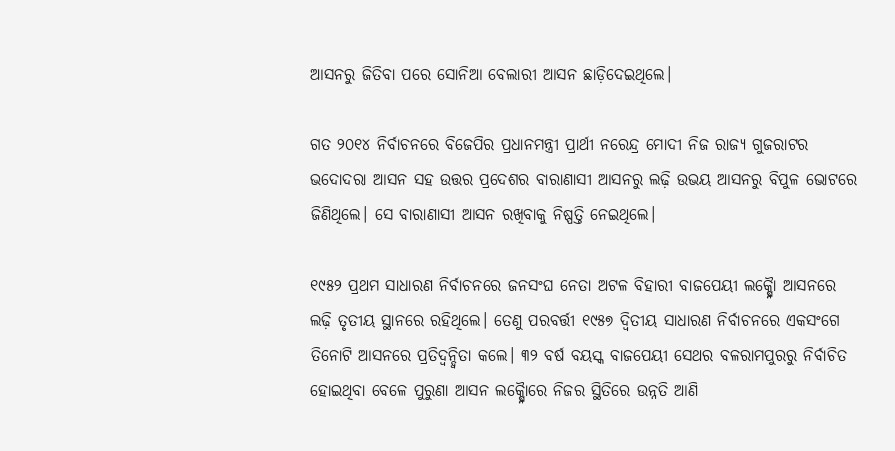ଆସନରୁ ଜିତିବା ପରେ ସୋନିଆ ବେଲାରୀ ଆସନ ଛାଡ଼ିଦେଇଥିଲେ।

ଗତ ୨୦୧୪ ନିର୍ବାଚନରେ ବିଜେପିର ପ୍ରଧାନମନ୍ତ୍ରୀ ପ୍ରାର୍ଥୀ ନରେନ୍ଦ୍ର ମୋଦୀ ନିଜ ରାଜ୍ୟ ଗୁଜରାଟର ଭଦୋଦରା ଆସନ ସହ ଉତ୍ତର ପ୍ରଦେଶର ବାରାଣାସୀ ଆସନରୁ ଲଢ଼ି ଉଭୟ ଆସନରୁ ବିପୁଳ ଭୋଟରେ ଜିଣିଥିଲେ। ସେ ବାରାଣାସୀ ଆସନ ରଖିବାକୁ ନିଷ୍ପତ୍ତି ନେଇଥିଲେ।

୧୯୫୨ ପ୍ରଥମ ସାଧାରଣ ନିର୍ବାଚନରେ ଜନସଂଘ ନେତା ଅଟଳ ବିହାରୀ ବାଜପେୟୀ ଲକ୍ଷ୍ନୋୖ ଆସନରେ ଲଢ଼ି ତୃତୀୟ ସ୍ଥାନରେ ରହିଥିଲେ। ତେଣୁ ପରବର୍ତ୍ତୀ ୧୯୫୭ ଦ୍ବିତୀୟ ସାଧାରଣ ନିର୍ବାଚନରେ ଏକସଂଗେ ତିନୋଟି ଆସନରେ ପ୍ରତିଦ୍ବନ୍ଦ୍ବିତା କଲେ। ୩୨ ବର୍ଷ ବୟସ୍କ ବାଜପେୟୀ ସେଥର ବଳରାମପୁରରୁ ନିର୍ବାଚିତ ହୋଇଥିବା ବେଳେ ପୁରୁଣା ଆସନ ଲକ୍ଷ୍ନୋୖରେ ନିଜର ସ୍ଥିତିରେ ଉନ୍ନତି ଆଣି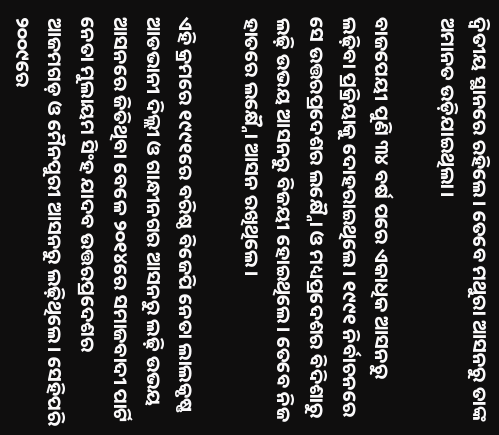ଦ୍ବିତୀୟ ସ୍ଥାନରେ ରହିଲେ। ତେବେ ମଥୁରା ଆସନରୁ ତାଙ୍କ ଅମାନତ ଉଡ଼ିଯାଇଥିଲା।

ବାଜପେୟୀ ପୁଣି ୩୪ ବର୍ଷ ପରେ ଏକାଧିକ ଆସନରୁ ଲଢ଼ିବା ପ୍ରକ୍ରିୟାକୁ ଦୋହରାଇଥିଲେ। ୧୯୯୧ ନିର୍ବାଚନରେ ସେ ଉତ୍ତରପ୍ରଦେଶର ଲକ୍ଷ୍ନୋୖ ଓ ମଧ୍ୟପ୍ରଦେଶର ବିଦିଶାରୁ ଲଢ଼ି ଉଭୟ ଆସନରୁ ବିଜୟୀ ହୋଇଥିଲେ। ତେବେ ନିଜ ହାତରେ ଲକ୍ଷ୍ନୋୖ ଆସନ ରଖିଥିଲେ।

ଏହି କ୍ରମରେ ୧୯୯୧ରେ ବରିଷ୍ଠ ବିଜେପି ନେତା ଲାଲକୃଷ୍ଣ ଆଡଭାନୀ ଦିଲ୍ଲୀ ଓ ଗାନ୍ଧୀନଗର ଆସନରୁ ଲଢ଼ି ଉଭୟ ଆସନରେ ଜିତିଥିବା ବେଳେ ୨୦୧୪ରେ ସମାଜବାଦୀ ପାର୍ଟି ନେତା ମୁଲାୟମ ସିଂହ ଯାଦବ ଉତ୍ତରପ୍ରଦେଶର ଆଜମଗଡ଼ ଓ ମୈନପୁରୀ ଆସନରୁ ଲଢ଼ିଥିଲେ। ସେହିପରି ୨୦୦୯ରେ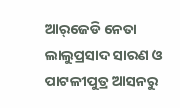ଆର୍‌ଜେଡି ନେତା ଲାଲୁପ୍ରସାଦ ସାରଣ ଓ ପାଟଳୀପୁତ୍ର ଆସନରୁ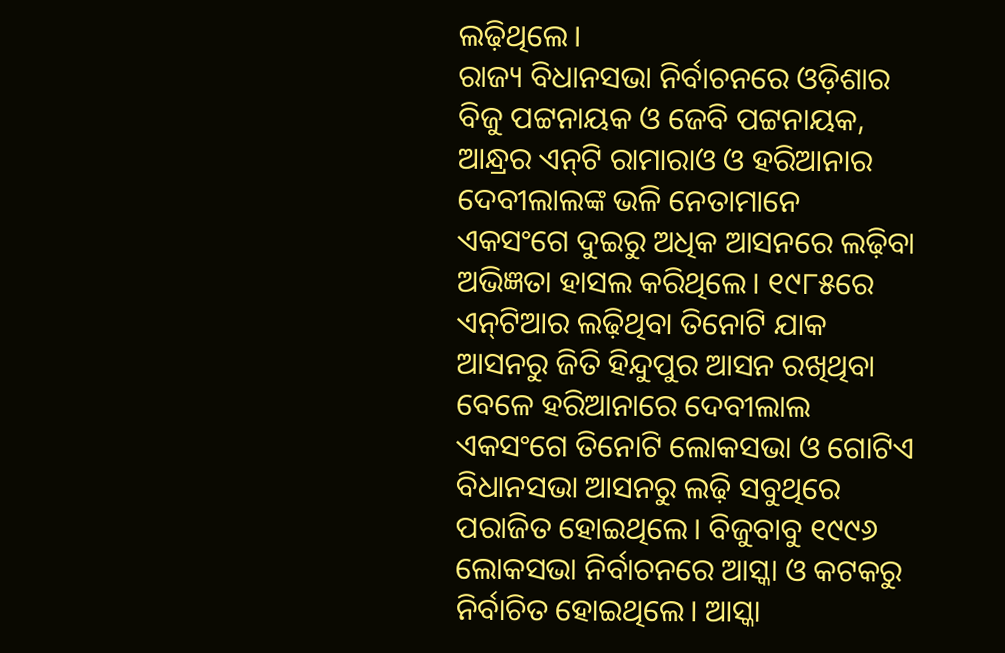ଲଢ଼ିଥିଲେ।
ରାଜ୍ୟ ବିଧାନସଭା ନିର୍ବାଚନରେ ଓଡ଼ିଶାର ବିଜୁ ପଟ୍ଟନାୟକ ଓ ଜେବି ପଟ୍ଟନାୟକ, ଆନ୍ଧ୍ରର ଏନ୍‌ଟି ରାମାରାଓ ଓ ହରିଆନାର ଦେବୀଲାଲଙ୍କ ଭଳି ନେତାମାନେ ଏକସଂଗେ ଦୁଇରୁ ଅଧିକ ଆସନରେ ଲଢ଼ିବା ଅଭିଜ୍ଞତା ହାସଲ କରିଥିଲେ। ୧୯୮୫ରେ ଏନ୍‌ଟିଆର ଲଢ଼ିଥିବା ତିନୋଟି ଯାକ ଆସନରୁ ଜିତି ହିନ୍ଦୁପୁର ଆସନ ରଖିଥିବା ବେଳେ ହରିଆନାରେ ଦେବୀଲାଲ ଏକସଂଗେ ତିନୋଟି ଲୋକସଭା ଓ ଗୋଟିଏ ବିଧାନସଭା ଆସନରୁ ଲଢ଼ି ସବୁଥିରେ ପରାଜିତ ହୋଇଥିଲେ। ବିଜୁବାବୁ ୧୯୯୬ ଲୋକସଭା ନିର୍ବାଚନରେ ଆସ୍କା ଓ କଟକରୁ ନିର୍ବାଚିତ ହୋଇଥିଲେ। ଆସ୍କା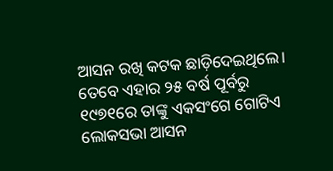ଆସନ ରଖି କଟକ ଛାଡ଼ିଦେଇଥିଲେ। ତେବେ ଏହାର ୨୫ ବର୍ଷ ପୂର୍ବରୁ ୧୯୭୧ରେ ତାଙ୍କୁ ଏକସଂଗେ ଗୋଟିଏ ଲୋକସଭା ଆସନ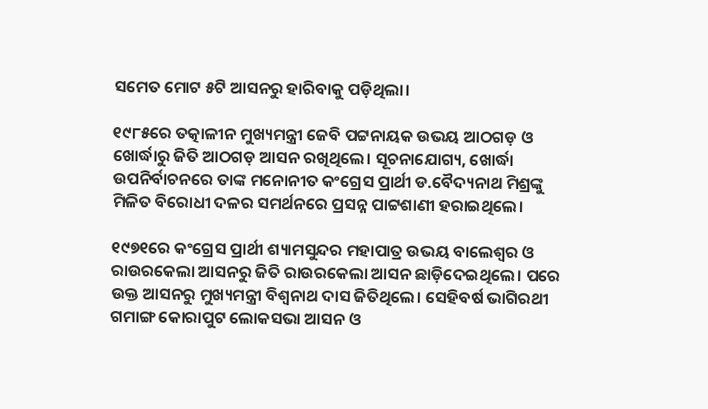ସମେତ ମୋଟ ୫ଟି ଆସନରୁ ହାରିବାକୁ ପଡ଼ିଥିଲା।

୧୯୮୫ରେ ତତ୍କାଳୀନ ମୁଖ୍ୟମନ୍ତ୍ରୀ ଜେବି ପଟ୍ଟନାୟକ ଉଭୟ ଆଠଗଡ଼ ଓ ଖୋର୍ଦ୍ଧାରୁ ଜିତି ଆଠଗଡ଼ ଆସନ ରଖିଥିଲେ। ସୂଚନାଯୋଗ୍ୟ, ଖୋର୍ଦ୍ଧା ଉପନିର୍ବାଚନରେ ତାଙ୍କ ମନୋନୀତ କଂଗ୍ରେସ ପ୍ରାର୍ଥୀ ଡ.ବୈଦ୍ୟନାଥ ମିଶ୍ରଙ୍କୁ ମିଳିତ ବିରୋଧୀ ଦଳର ସମର୍ଥନରେ ପ୍ରସନ୍ନ ପାଟ୍ଟଶାଣୀ ହରାଇଥିଲେ।

୧୯୭୧ରେ କଂଗ୍ରେସ ପ୍ରାର୍ଥୀ ଶ୍ୟାମସୁନ୍ଦର ମହାପାତ୍ର ଉଭୟ ବାଲେଶ୍ବର ଓ ରାଉରକେଲା ଆସନରୁ ଜିତି ରାଉରକେଲା ଆସନ ଛାଡ଼ିଦେଇଥିଲେ। ପରେ ଉକ୍ତ ଆସନରୁ ମୁଖ୍ୟମନ୍ତ୍ରୀ ବିଶ୍ବନାଥ ଦାସ ଜିତିଥିଲେ। ସେହିବର୍ଷ ଭାଗିରଥୀ ଗମାଙ୍ଗ କୋରାପୁଟ ଲୋକସଭା ଆସନ ଓ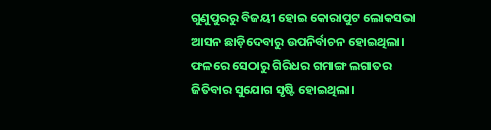ଗୁଣୁପୁରରୁ ବିଜୟୀ ହୋଇ କୋରାପୁଟ ଲୋକସଭା ଆସନ ଛାଡ଼ିଦେବାରୁ ଉପନିର୍ବାଚନ ହୋଇଥିଲା। ଫଳରେ ସେଠାରୁ ଗିରିଧର ଗମାଙ୍ଗ ଲଗାତର ଜିତିବାର ସୁଯୋଗ ସୃଷ୍ଟି ହୋଇଥିଲା।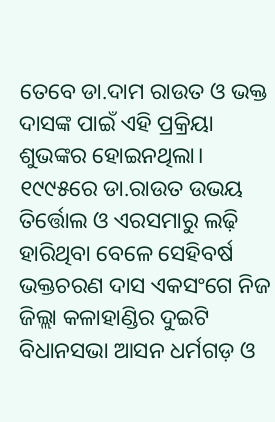ତେବେ ଡା.ଦାମ ରାଉତ ଓ ଭକ୍ତ ଦାସଙ୍କ ପାଇଁ ଏହି ପ୍ରକ୍ରିୟା ଶୁଭଙ୍କର ହୋଇନଥିଲା। ୧୯୯୫ରେ ଡା.ରାଉତ ଉଭୟ ତିର୍ତ୍ତୋଲ ଓ ଏରସମାରୁ ଲଢ଼ି ହାରିଥିବା ବେଳେ ସେହିବର୍ଷ ଭକ୍ତଚରଣ ଦାସ ଏକସଂଗେ ନିଜ ଜିଲ୍ଲା କଳାହାଣ୍ଡିର ଦୁଇଟି ବିଧାନସଭା ଆସନ ଧର୍ମଗଡ଼ ଓ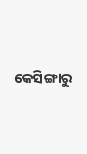କେସିଙ୍ଗାରୁ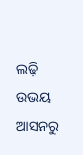ଲଢ଼ି ଉଭୟ ଆସନରୁ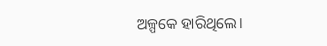ଅଳ୍ପକେ ହାରିଥିଲେ।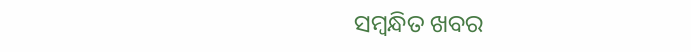ସମ୍ବନ୍ଧିତ ଖବର